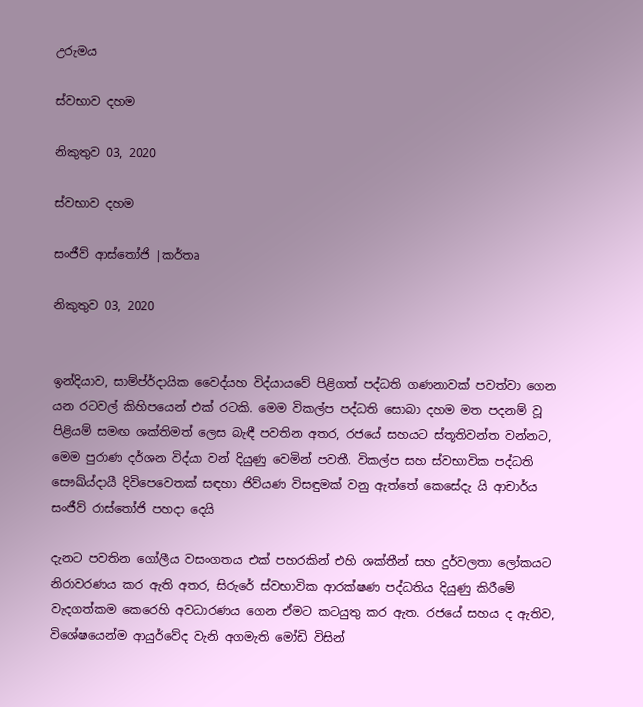උරුමය

ස්වභාව දහම

නිකුතුව 03, 2020

ස්වභාව දහම

සංජීව් ආස්තෝජි |කර්තෘ

නිකුතුව 03, 2020


ඉන්දියාව, සාම්ප්ර්දායික වෛද්යහ විද්යායවේ පිළිගත් පද්ධති ගණනාවක් පවත්වා ගෙන යන රටවල් කිහිපයෙන් එක් රටකි. මෙම විකල්ප පද්ධති සොබා දහම මත පදනම් වූ පිළියම් සමඟ ශක්තිමත් ලෙස බැඳී පවතින අතර, රජයේ සහයට ස්තූතිවන්ත වන්නට, මෙම පුරාණ දර්ශන විද්යා වන් දියුණු වෙමින් පවතී. විකල්ප සහ ස්වභාවික පද්ධති සෞඛ්ය්දායී දිවිපෙවෙතක් සඳහා ජිව්යණ විසඳුමක් වනු ඇත්තේ කෙසේදැ යි ආචාර්ය සංජීව් රාස්තෝජි පහදා දෙයි

දැනට පවතින ගෝලීය වසංගතය එක් පහරකින් එහි ශක්තීන් සහ දුර්වලතා ලෝකයට නිරාවරණය කර ඇති අතර, සිරුරේ ස්වභාවික ආරක්ෂණ පද්ධතිය දියුණු කිරීමේ වැදගත්කම කෙරෙහි අවධාරණය ගෙන ඒමට කටයුතු කර ඇත. රජයේ සහය ද ඇතිව, විශේෂයෙන්ම ආයුර්වේද වැනි අගමැති මෝඩි විසින්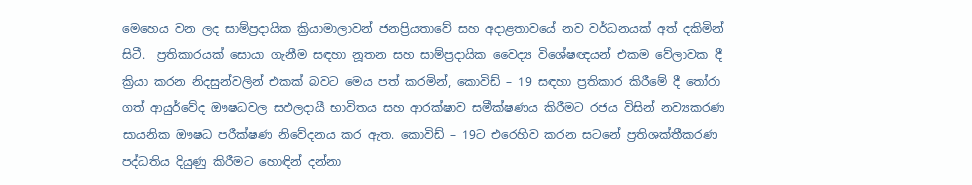මෙහෙය වන ලද සාම්ප්‍රදායික ක්‍රියාමාලාවන් ජනප්‍රියතාවේ සහ අදාළතාවයේ නව වර්ධනයක් අත් දකිමින් සිටී.  ප්‍රතිකාරයක් සොයා ගැනීම සඳහා නූතන සහ සාම්ප්‍රදායික වෛද්‍ය විශේෂඥයන් එකම වේලාවක දී ක්‍රියා කරන නිදසුන්වලින් එකක් බවට මෙය පත් කරමින්, කොවිඩ් – 19 සඳහා ප්‍රතිකාර කිරීමේ දී තෝරා ගත් ආයුර්වේද ඖෂධවල සඵලදායී භාවිතය සහ ආරක්ෂාව සමීක්ෂණය කිරීමට රජය විසින් නව්‍යකරණ සායනික ඖෂධ පරීක්ෂණ නිවේදනය කර ඇත. කොවිඩ් – 19ට එරෙහිව කරන සටනේ ප්‍රතිශක්තීකරණ පද්ධතිය දියුණු කිරීමට හොඳින් දන්නා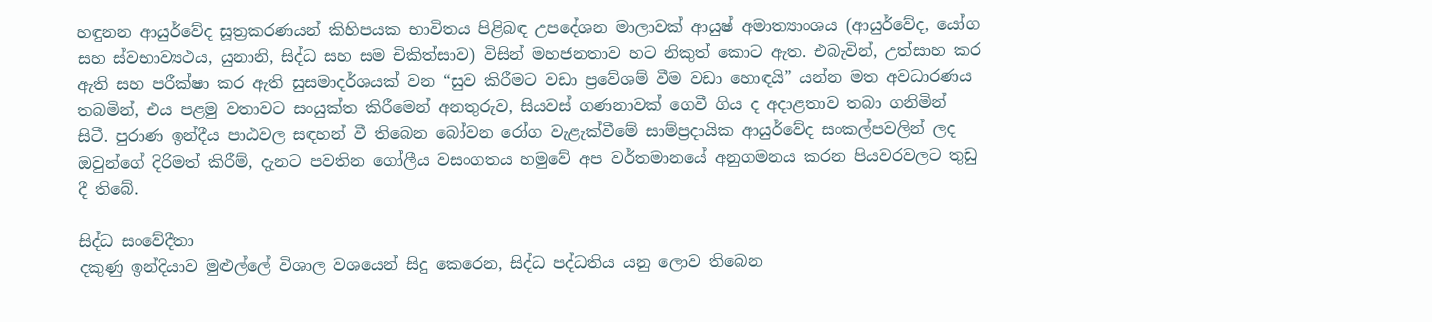හඳුනන ආයුර්වේද සූත්‍රකරණයන් කිහිපයක භාවිතය පිළිබඳ උපදේශන මාලාවක් ආයුෂ් අමාත්‍යාංශය (ආයුර්වේද, යෝග සහ ස්වභාව්‍යථය, යුනානි, සිද්ධ සහ සම චිකිත්සාව) විසින් මහජනතාව හට නිකුත් කොට ඇත. එබැවින්, උත්සාහ කර ඇති සහ පරීක්ෂා කර ඇති සුසමාදර්ශයක් වන “සුව කිරීමට වඩා ප්‍රවේශම් වීම වඩා හොඳයි” යන්න මත අවධාරණය තබමින්, එය පළමු වතාවට සංයුක්ත කිරීමෙන් අනතුරුව, සියවස් ගණනාවක් ගෙවී ගිය ද අදාළතාව තබා ගනිමින් සිටී. පුරාණ ඉන්දීය පාඨවල සඳහන් වී තිබෙන බෝවන රෝග වැළැක්වීමේ සාම්ප්‍රදායික ආයුර්වේද සංකල්පවලින් ලද ඔවුන්ගේ දිරිමත් කිරීම්, දැනට පවතින ගෝලීය වසංගතය හමුවේ අප වර්තමානයේ අනුගමනය කරන පියවරවලට තුඩු දී තිබේ.

සිද්ධ සංවේදීතා
දකුණු ඉන්දියාව මුළුල්ලේ විශාල වශයෙන් සිදු කෙරෙන, සිද්ධ පද්ධතිය යනු ලොව තිබෙන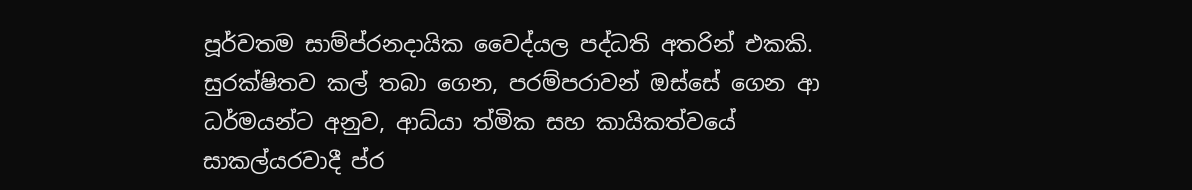පූර්වතම සාම්ප්රනදායික වෛද්යල පද්ධති අතරින් එකකි. සුරක්ෂිතව කල් තබා ගෙන, පරම්පරාවන් ඔස්සේ ගෙන ආ ධර්මයන්ට අනුව, ආධ්යා ත්මික සහ කායිකත්වයේ සාකල්යරවාදී ප්ර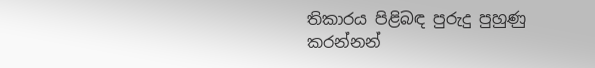තිකාරය පිළිබඳ පුරුදු පුහුණු කරන්නන්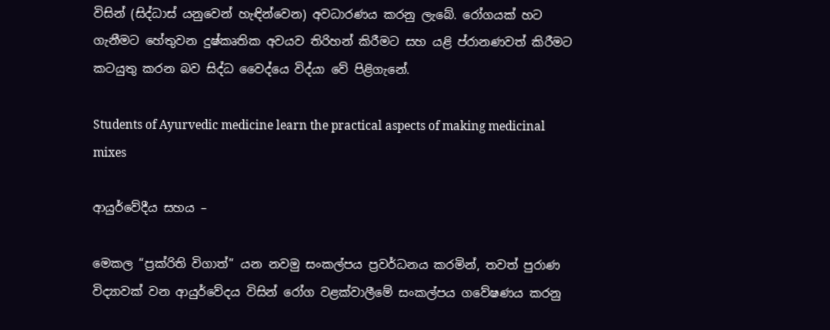විසින් (සිද්ධාස් යනුවෙන් හැඳින්වෙන) අවධාරණය කරනු ලැබේ. රෝගයක් හට ගැනීමට හේතුවන දුෂ්කෘතික අවයව තිරිහන් කිරීමට සහ යළි ප්රානණවත් කිරීමට කටයුතු කරන බව සිද්ධ වෛද්යෙ විද්යා වේ පිළිගැනේ.

Students of Ayurvedic medicine learn the practical aspects of making medicinal mixes

ආයුර්වේදීය සහය –

මෙකල “ප්‍රක්රිති විගාත්” යන නවමු සංකල්පය ප්‍රවර්ධනය කරමින්, තවත් පුරාණ විද්‍යාවක් වන ආයුර්වේදය විසින් රෝග වළක්වාලීමේ සංකල්පය ගවේෂණය කරනු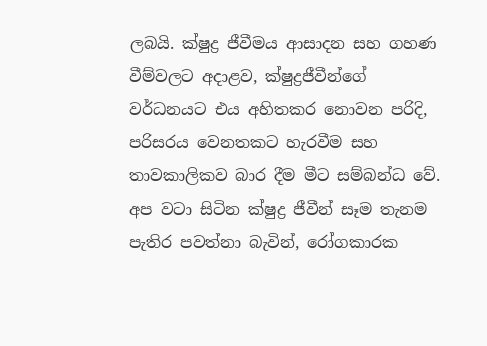ලබයි. ක්ෂුද්‍ර ජීවීමය ආසාදන සහ ගහණ වීම්වලට අදාළව, ක්ෂුද්‍රජීවීන්ගේ වර්ධනයට එය අහිතකර නොවන පරිදි, පරිසරය වෙනතකට හැරවීම සහ තාවකාලිකව බාර දීම මීට සම්බන්ධ වේ. අප වටා සිටින ක්ෂුද්‍ර ජීවීන් සෑම තැනම පැතිර පවත්නා බැවින්, රෝගකාරක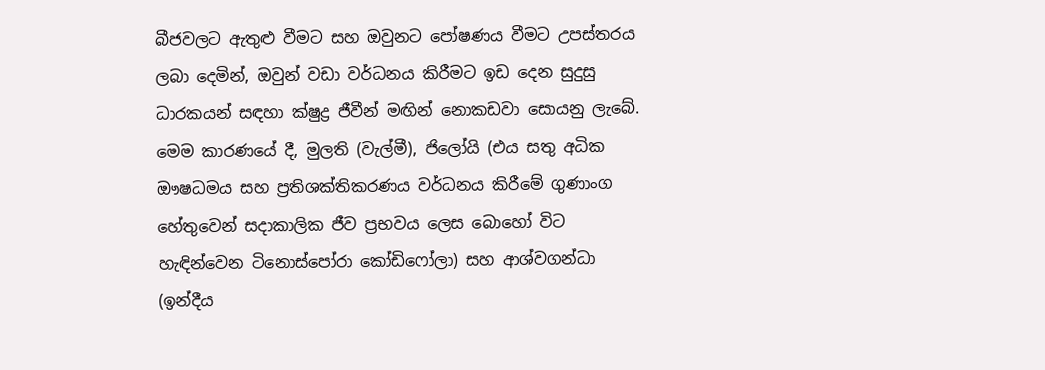බීජවලට ඇතුළු වීමට සහ ඔවුනට පෝෂණය වීමට උපස්තරය ලබා දෙමින්, ඔවුන් වඩා වර්ධනය කිරීමට ඉඩ දෙන සුදුසු ධාරකයන් සඳහා ක්ෂුද්‍ර ජීවීන් මඟින් නොකඩවා සොයනු ලැබේ. මෙම කාරණයේ දී, මුලති (වැල්මී), ජිලෝයි (එය සතු අධික ඖෂධමය සහ ප්‍රතිශක්තිකරණය වර්ධනය කිරීමේ ගුණාංග හේතුවෙන් සදාකාලික ජීව ප්‍රභවය ලෙස බොහෝ විට හැඳින්වෙන ටිනොස්පෝරා කෝඩිෆෝලා) සහ ආශ්වගන්ධා (ඉන්දීය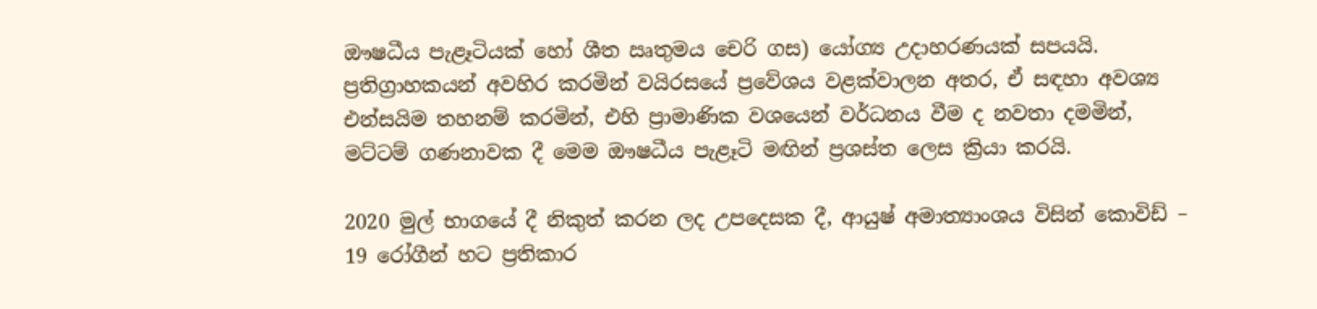ඖෂධීය පැළෑටියක් හෝ ශීත ඍතුමය චෙරි ගස) යෝග්‍ය උදාහරණයක් සපයයි.   ප්‍රතිග්‍රාහකයන් අවහිර කරමින් වයිරසයේ ප්‍රවේශය වළක්වාලන අතර, ඒ සඳහා අවශ්‍ය එන්සයිම තහනම් කරමින්, එහි ප්‍රාමාණික වශයෙන් වර්ධනය වීම ද නවතා දමමින්, මට්ටම් ගණනාවක දී මෙම ඖෂධීය පැළෑටි මඟින් ප්‍රශස්ත ලෙස ක්‍රියා කරයි.

2020 මුල් භාගයේ දී නිකුත් කරන ලද උපදෙසක දී, ආයුෂ් අමාත්‍යාංශය විසින් කොවිඩ් – 19 රෝගීන් හට ප්‍රතිකාර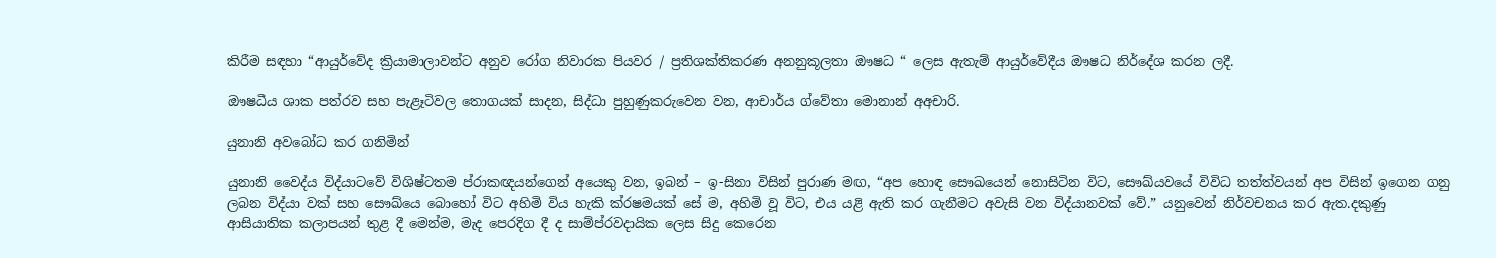කිරීම සඳහා “ආයුර්වේද ක්‍රියාමාලාවන්ට අනුව රෝග නිවාරක පියවර / ප්‍රතිශක්තිකරණ අනනුකූලතා ඖෂධ “ ලෙස ඇතැම් ආයුර්වේදීය ඖෂධ නිර්දේශ කරන ලදී.

ඖෂධීය ශාක පත්රව සහ පැළෑටිවල තොගයක් සාදන, සිද්ධා පුහුණුකරුවෙන වන, ආචාර්ය ග්වේතා මොනාන් අඅචාරි.

යුනානි අවබෝධ කර ගනිමින්

යුනානි වෛද්ය විද්යාටවේ විශිෂ්ටතම ප්රාකඥයන්ගෙන් අයෙකු වන, ඉබන් – ඉ-සිනා විසින් පුරාණ මඟ, “අප හොඳ සෞඛයෙන් නොසිටින විට, සෞඛ්යවයේ විවිධ තත්ත්වයන් අප විසින් ඉගෙන ගනු ලබන විද්යා වක් සහ සෞඛ්යෙ බොහෝ විට අහිමි විය හැකි ක්රෂමයක් සේ ම, අහිමි වූ විට, එය යළි ඇති කර ගැනීමට අවැසි වන විද්යානවක් වේ.” යනුවෙන් නිර්වචනය කර ඇත.දකුණු ආසියාතික කලාපයන් තුළ දී මෙන්ම, මැද පෙරදිග දී ද සාම්ප්රවදායික ලෙස සිදු කෙරෙන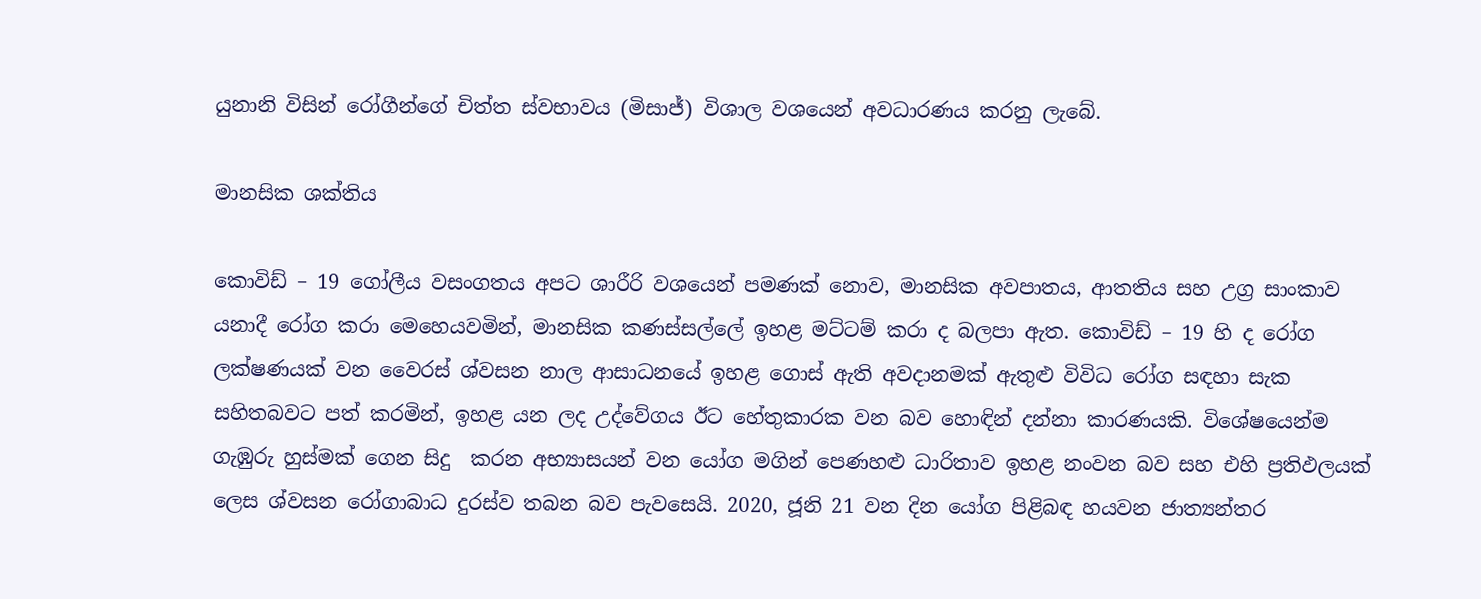යුනානි විසින් රෝගීන්ගේ චිත්ත ස්වභාවය (මිසාජ්) විශාල වශයෙන් අවධාරණය කරනු ලැබේ.

මානසික ශක්තිය

කොවිඩ් – 19 ගෝලීය වසංගතය අපට ශාරීරි වශයෙන් පමණක් නොව, මානසික අවපාතය, ආතතිය සහ උග්‍ර සාංකාව යනාදී රෝග කරා මෙහෙයවමින්, මානසික කණස්සල්ලේ ඉහළ මට්ටම් කරා ද බලපා ඇත. කොවිඩ් – 19 හි ද රෝග ලක්ෂණයක් වන වෛරස් ශ්වසන නාල ආසාධනයේ ඉහළ ගොස් ඇති අවදානමක් ඇතුළු විවිධ රෝග සඳහා සැක සහිතබවට පත් කරමින්, ඉහළ යන ලද උද්වේගය ඊට හේතුකාරක වන බව හොඳින් දන්නා කාරණයකි. විශේෂයෙන්ම ගැඹුරු හුස්මක් ගෙන සිදු  කරන අභ්‍යාසයන් වන යෝග මගින් පෙණහළු ධාරිතාව ඉහළ නංවන බව සහ එහි ප්‍රතිඵලයක් ලෙස ශ්වසන රෝගාබාධ දුරස්ව තබන බව පැවසෙයි. 2020, ජූනි 21 වන දින යෝග පිළිබඳ හයවන ජාත්‍යන්තර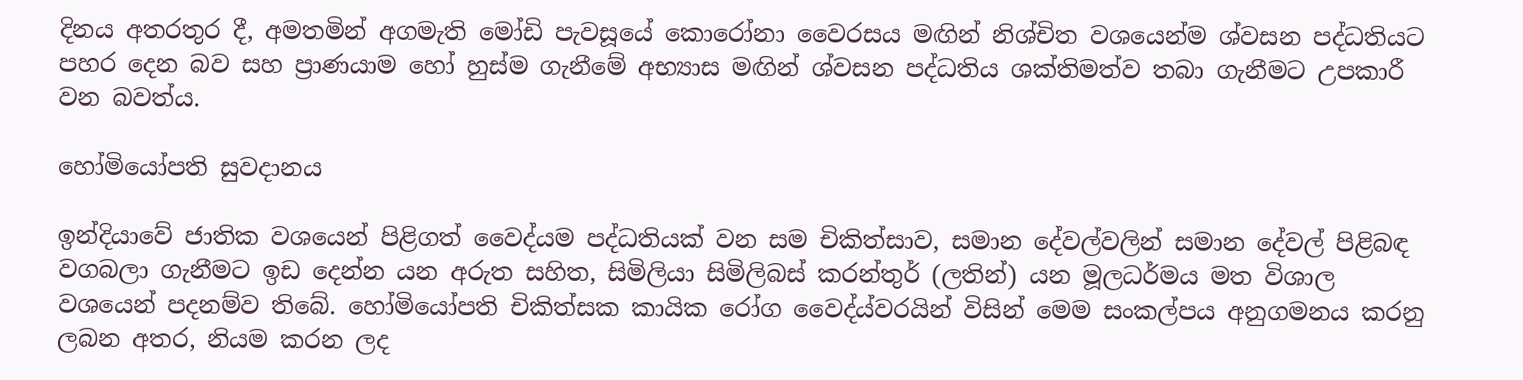දිනය අතරතුර දී, අමතමින් අගමැති මෝඩි පැවසූයේ කොරෝනා වෛරසය මඟින් නිශ්චිත වශයෙන්ම ශ්වසන පද්ධතියට පහර දෙන බව සහ ප්‍රාණයාම හෝ හුස්ම ගැනීමේ අභ්‍යාස මඟින් ශ්වසන පද්ධතිය ශක්තිමත්ව තබා ගැනීමට උපකාරී වන බවත්ය.

හෝමියෝපති සුවදානය

ඉන්දියාවේ ජාතික වශයෙන් පිළිගත් වෛද්යම පද්ධතියක් වන සම චිකිත්සාව, සමාන දේවල්වලින් සමාන දේවල් පිළිබඳ වගබලා ගැනීමට ඉඩ දෙන්න යන අරුත සහිත, සිමිලියා සිමිලිබස් කරන්තුර් (ලතින්) යන මූලධර්මය මත විශාල වශයෙන් පදනම්ව තිබේ. හෝමියෝපති චිකිත්සක කායික රෝග වෛද්ය්වරයින් විසින් මෙම සංකල්පය අනුගමනය කරනු ලබන අතර, නියම කරන ලද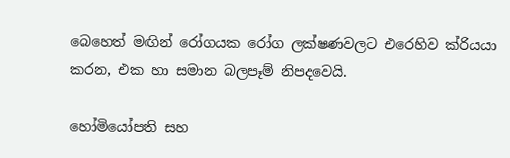බෙහෙත් මඟින් රෝගයක රෝග ලක්ෂණවලට එරෙහිව ක්රියයා කරන, එක හා සමාන බලපෑම් නිපදවෙයි.

හෝමියෝපති සහ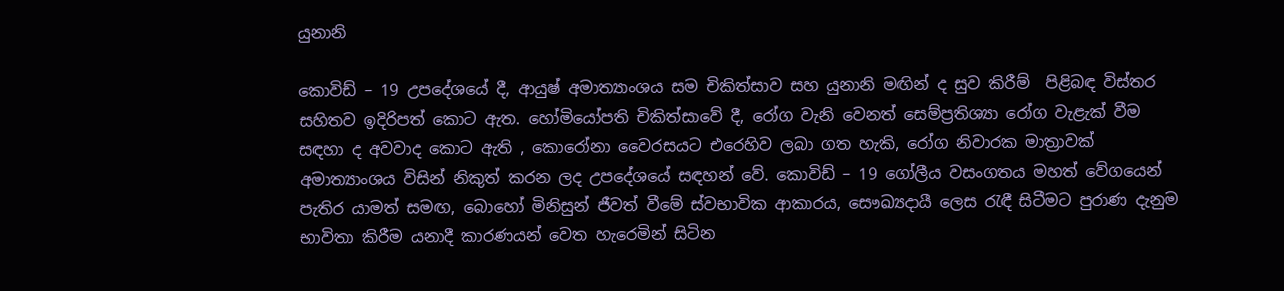යුනානි

කොවිඩ් – 19 උපදේශයේ දී, ආයුෂ් අමාත්‍යාංශය සම චිකිත්සාව සහ යුනානි මඟින් ද සුව කිරීම්  පිළිබඳ විස්තර සහිතව ඉදිරිපත් කොට ඇත. හෝමියෝපති චිකිත්සාවේ දී, රෝග වැනි වෙනත් සෙම්ප්‍රතිශ්‍යා රෝග වැළැක් වීම සඳහා ද අවවාද කොට ඇති , කොරෝනා වෛරසයට එරෙහිව ලබා ගත හැකි, රෝග නිවාරක මාත්‍රාවක් අමාත්‍යාංශය විසින් නිකුත් කරන ලද උපදේශයේ සඳහන් වේ. කොවිඩ් – 19 ගෝලීය වසංගතය මහත් වේගයෙන් පැතිර යාමත් සමඟ, බොහෝ මිනිසුන් ජීවත් වීමේ ස්වභාවික ආකාරය, සෞඛ්‍යදායී ලෙස රැඳී සිටීමට පුරාණ දැනුම භාවිතා කිරීම යනාදී කාරණයන් වෙත හැරෙමින් සිටින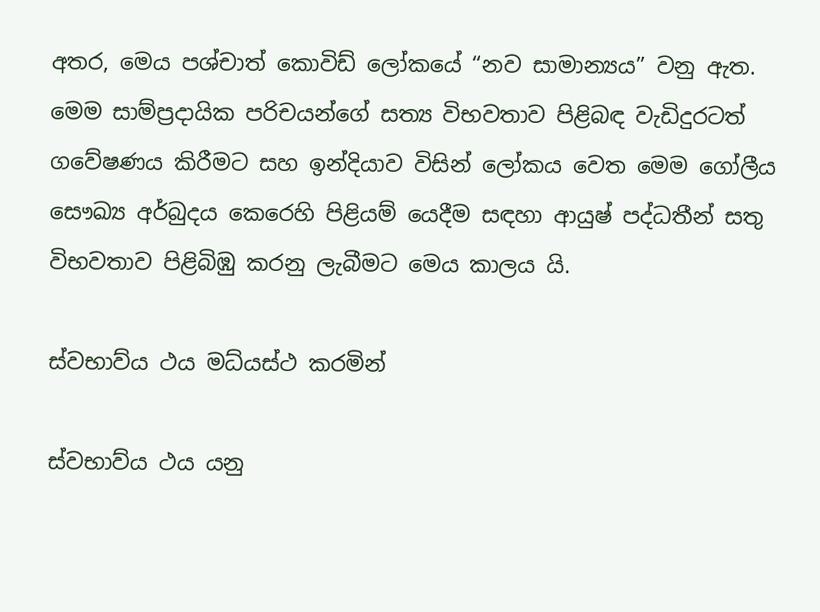අතර, මෙය පශ්චාත් කොවිඩ් ලෝකයේ “නව සාමාන්‍යය” වනු ඇත. මෙම සාම්ප්‍රදායික පරිචයන්ගේ සත්‍ය විභවතාව පිළිබඳ වැඩිදුරටත් ගවේෂණය කිරීමට සහ ඉන්දියාව විසින් ලෝකය වෙත මෙම ගෝලීය සෞඛ්‍ය අර්බුදය කෙරෙහි පිළියම් යෙදීම සඳහා ආයුෂ් පද්ධතීන් සතු විභවතාව පිළිබිඹු කරනු ලැබීමට මෙය කාලය යි.

ස්වභාව්ය ථය මධ්ය‍ස්ථ කරමින්

ස්වභාව්ය ථය යනු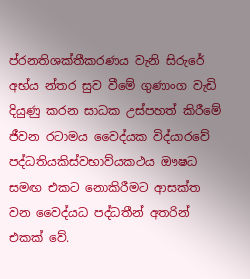ප්රනතිශක්තීකරණය වැනි සිරුරේ අභ්ය න්තර සුව වීමේ ගුණාංග වැඩි දියුණු කරන සාධක උස්පහත් කිරීමේ ජීවන රටාමය වෛද්යක විද්යාරවේ පද්ධතියකිස්වභාව්යකථය ඖෂධ සමඟ එකට නොකිරීමට ආසක්ත වන වෛද්යධ පද්ධතීන් අතරින් එකක් වේ.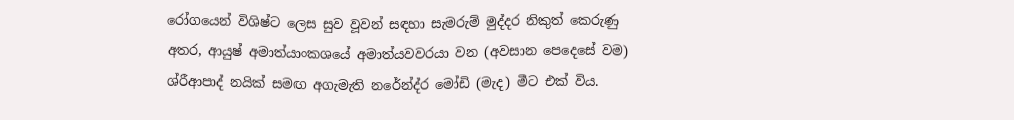රෝගයෙන් විශිෂ්ට ලෙස සුව වූවන් සඳහා සැමරුම් මුද්දර නිකුත් කෙරුණු අතර, ආයුෂ් අමාත්යාංකශයේ අමාත්යවවරයා වන (අවසාන පෙදෙසේ වම) ශ්රීආපාද් නයික් සමඟ අගැමැති නරේන්ද්ර මෝඩි (මැද) මීට එක් විය.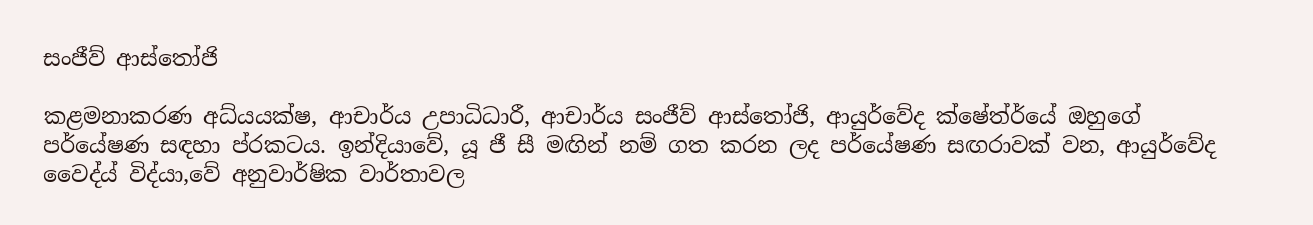සංජීව් ආස්තෝජි

කළමනාකරණ අධ්යයක්ෂ, ආචාර්ය උපාධිධාරී, ආචාර්ය සංජීව් ආස්තෝජි, ආයුර්වේද ක්ෂේත්ර්යේ ඔහුගේ පර්යේෂණ සඳහා ප්ර‍කටය. ඉන්දියාවේ, යූ ජී සී මඟින් නම් ගත කරන ලද පර්යේෂණ සඟරාවක් වන, ආයුර්වේද වෛද්ය් විද්යා,වේ අනුවාර්ෂික වාර්තාවල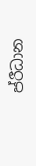ප්රීධාන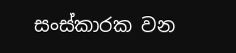සංස්කාරක වන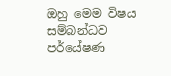ඔහු මෙම විෂය සම්බන්ධව පර්යේෂණ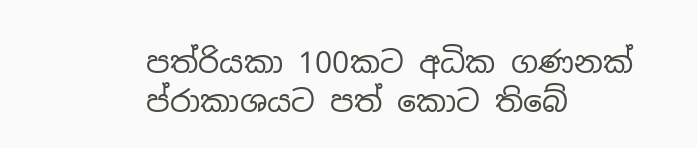පත්රියකා 100කට අධික ගණනක් ප්රාකාශයට පත් කොට තිබේ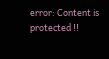error: Content is protected !!